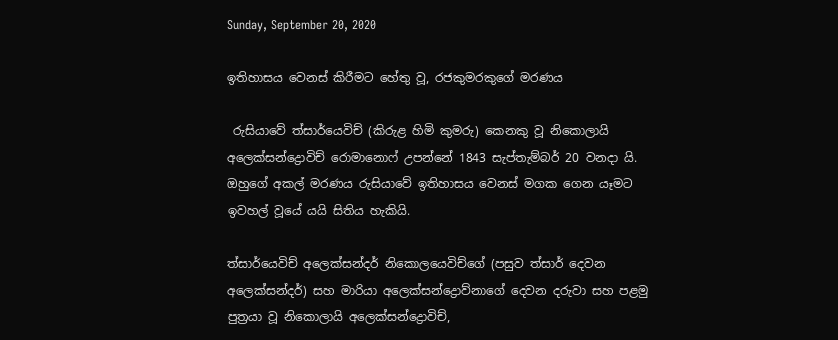Sunday, September 20, 2020

ඉතිහාසය වෙනස් කිරීමට හේතු වූ, රජකුමරකුගේ මරණය

 රුසියාවේ ත්සාර්යෙවිච් (කිරුළ හිමි කුමරු) කෙනකු වූ නිකොලායි අලෙක්සන්ද්‍රොවිච් රොමානොෆ් උපන්නේ 1843 සැප්තැම්බර් 20 වනදා යි. ඔහුගේ අකල් මරණය රුසියාවේ ඉතිහාසය වෙනස් මගක ගෙන යෑමට ඉවහල් වූයේ යයි සිතිය හැකියි.

ත්සාර්යෙවිච් අලෙක්සන්දර් නිකොලයෙවිච්ගේ (පසුව ත්සාර් දෙවන අලෙක්සන්දර්) සහ මාරියා අලෙක්සන්ද්‍රොව්නාගේ දෙවන දරුවා සහ පළමු පුත්‍රයා වූ නිකොලායි අලෙක්සන්ද්‍රොවිච්,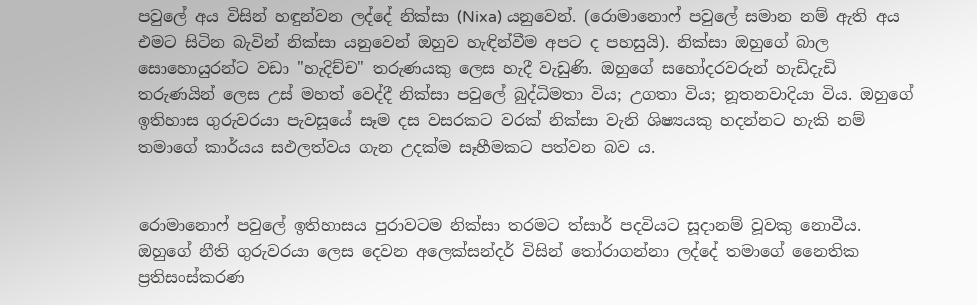පවුලේ අය විසින් හඳුන්වන ලද්දේ නික්සා (Nixa) යනුවෙන්. (රොමානොෆ් පවුලේ සමාන නම් ඇති අය එමට සිටින බැවින් නික්සා යනුවෙන් ඔහුව හැඳින්වීම අපට ද පහසුයි). නික්සා ඔහුගේ බාල සොහොයුරන්ට වඩා "හැදිච්ච" තරුණයකු ලෙස හැදී වැඩුණි. ඔහුගේ සහෝදරවරුන් හැඩිදැඩි තරුණයින් ලෙස උස් මහත් වෙද්දී නික්සා පවුලේ බුද්ධිමතා විය; උගතා විය; නූතනවාදියා විය. ඔහුගේ ඉතිහාස ගුරුවරයා පැවසූයේ සෑම දස වසරකට වරක් නික්සා වැනි ශිෂ්‍යයකු හදන්නට හැකි නම් තමාගේ කාර්යය සඵලත්වය ගැන උදක්ම සෑහීමකට පත්වන බව ය.


රොමානොෆ් පවුලේ ඉතිහාසය පුරාවටම නික්සා තරමට ත්සාර් පදවියට සූදානම් වූවකු නොවීය. ඔහුගේ නීති ගුරුවරයා ලෙස දෙවන අලෙක්සන්දර් විසින් තෝරාගන්නා ලද්දේ තමාගේ නෛතික ප්‍රතිසංස්කරණ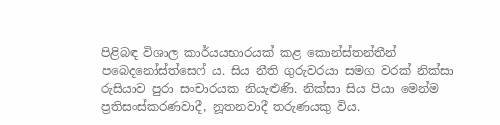පිළිබඳ විශාල කාර්යයභාරයක් කළ කොන්ස්තන්තීන් පබෙදනෝස්ත්සෙෆ් ය. සිය නීති ගුරුවරයා සමග වරක් නික්සා රුසියාව පුරා සංචාරයක නියැළුණි. නික්සා සිය පියා මෙන්ම ප්‍රතිසංස්කරණවාදී, නූතනවාදී තරුණයකු විය.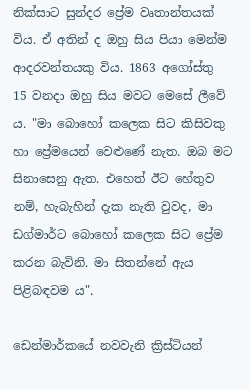නික්සාට සුන්දර ප්‍රේම වෘතාන්තයක් විය. ඒ අතින් ද ඔහු සිය පියා මෙන්ම ආදරවන්තයකු විය. 1863 අගෝස්තු 15 වනදා ඔහු සිය මවට මෙසේ ලීවේ ය. "මා බොහෝ කලෙක සිට කිසිවකු හා ප්‍රේමයෙන් වෙළුණේ නැත. ඔබ මට සිනාසෙනු ඇත. එහෙත් ඊට හේතුව නම්, හැබැහින් දැක නැති වුවද, මා ඩග්මාර්ට බොහෝ කලෙක සිට ප්‍රේම කරන බැවිනි. මා සිතන්නේ ඇය පිළිබඳවම ය".

ඩෙන්මාර්කයේ නවවැනි ක්‍රිස්ටියන්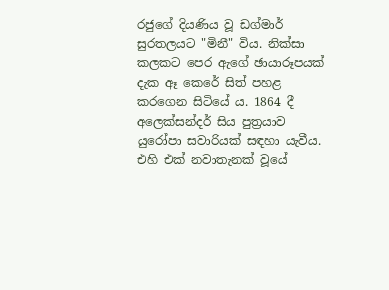රජුගේ දියණිය වූ ඩග්මාර් සුරතලයට "මිනී" විය. නික්සා කලකට පෙර ඇගේ ඡායාරූපයක් දැක ඈ කෙරේ සිත් පහළ කරගෙන සිටියේ ය. 1864 දී අලෙක්සන්දර් සිය පුත්‍රයාව යුරෝපා සවාරියක් සඳහා යැවීය. එහි එක් නවාතැනක් වූයේ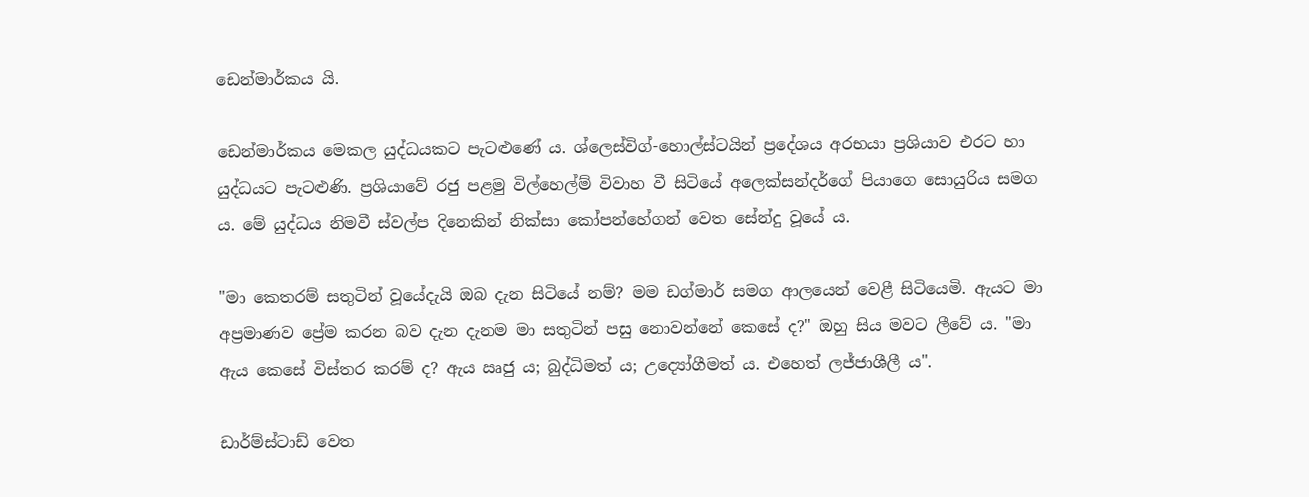ඩෙන්මාර්කය යි.

ඩෙන්මාර්කය මෙකල යුද්ධයකට පැටළුණේ ය. ශ්ලෙස්විග්-හොල්ස්ටයින් ප්‍රදේශය අරභයා ප්‍රශියාව එරට හා යුද්ධයට පැටළුණි. ප්‍රශියාවේ රජු පළමු විල්හෙල්ම් විවාහ වී සිටියේ අලෙක්සන්දර්ගේ පියාගෙ සොයුරිය සමග ය. මේ යුද්ධය නිමවී ස්වල්ප දිනෙකින් නික්සා කෝපන්හේගන් වෙත සේන්දු වූයේ ය.

"මා කෙතරම් සතුටින් වූයේදැයි ඔබ දැන සිටියේ නම්? මම ඩග්මාර් සමග ආලයෙන් වෙළී සිටියෙමි. ඇයට මා අප්‍රමාණව ප්‍රේම කරන බව දැන දැනම මා සතුටින් පසු නොවන්නේ කෙසේ ද?" ඔහු සිය මවට ලීවේ ය. "මා ඇය කෙසේ විස්තර කරම් ද? ඇය ඍජු ය; බුද්ධිමත් ය; උද්‍යෝගීමත් ය. එහෙත් ලජ්ජාශීලී ය".

ඩාර්ම්ස්ටාඩ් වෙත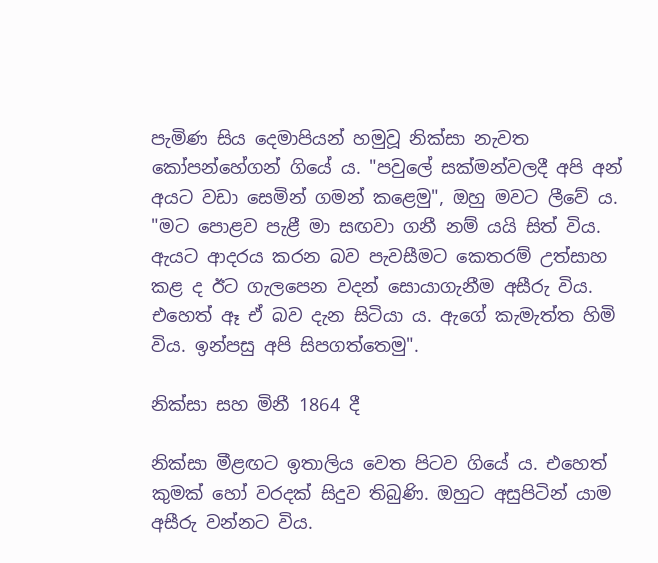පැමිණ සිය දෙමාපියන් හමුවූ නික්සා නැවත කෝපන්හේගන් ගියේ ය. "පවුලේ සක්මන්වලදී අපි අන් අයට වඩා සෙමින් ගමන් කළෙමු", ඔහු මවට ලීවේ ය. "මට පොළව පැළී මා සඟවා ගනී නම් යයි සිත් විය. ඇයට ආදරය කරන බව පැවසීමට කෙතරම් උත්සාහ කළ ද ඊට ගැලපෙන වදන් සොයාගැනීම අසීරු විය. එහෙත් ඈ ඒ බව දැන සිටියා ය. ඇගේ කැමැත්ත හිමි විය. ඉන්පසු අපි සිපගත්තෙමු".

නික්සා සහ මිනී 1864 දී

නික්සා මීළඟට ඉතාලිය වෙත පිටව ගියේ ය. එහෙත් කුමක් හෝ වරදක් සිදුව තිබුණි. ඔහුට අසුපිටින් යාම අසීරු වන්නට විය.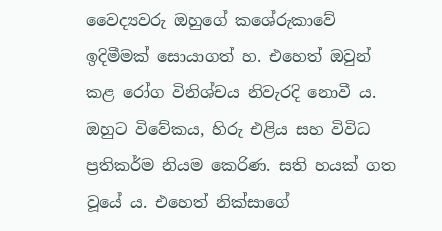වෛද්‍යවරු ඔහුගේ කශේරුකාවේ ඉදිමීමක් සොයාගත් හ. එහෙත් ඔවුන් කළ රෝග විනිශ්චය නිවැරදි නොවී ය. ඔහුට විවේකය, හිරු එළිය සහ විවිධ ප්‍රතිකර්ම නියම කෙරිණ. සති හයක් ගත වූයේ ය. එහෙත් නික්සාගේ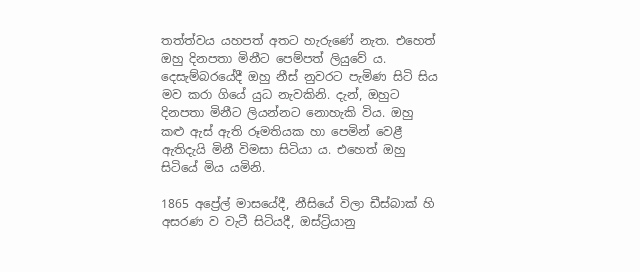තත්ත්වය යහපත් අතට හැරුණේ නැත. එහෙත් ඔහු දිනපතා මිනීට පෙම්පත් ලියුවේ ය. දෙසැම්බරයේදී ඔහු නීස් නුවරට පැමිණ සිටි සිය මව කරා ගියේ යුධ නැවකිනි. දැන්, ඔහුට දිනපතා මිනීට ලියන්නට නොහැකි විය. ඔහු කළු ඇස් ඇති රූමතියක හා පෙමින් වෙළී ඇතිදැයි මිනී විමසා සිටියා ය. එහෙත් ඔහු සිටියේ මිය යමිනි.

1865 අප්‍රේල් මාසයේදී, නීසියේ විලා ඩීස්බාක් හි අසරණ ව වැටී සිටියදී, ඔස්ට්‍රියානු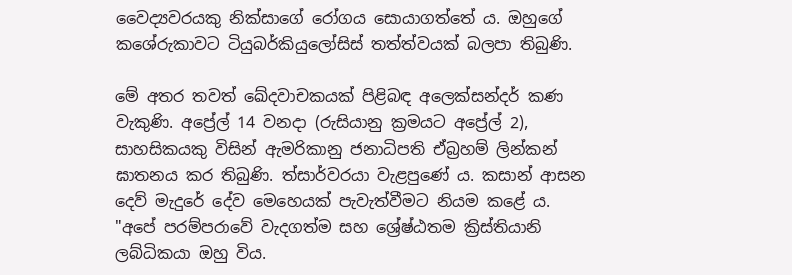වෛද්‍යවරයකු නික්සාගේ රෝගය සොයාගත්තේ ය. ඔහුගේ කශේරුකාවට ටියුබර්කියුලෝසිස් තත්ත්වයක් බලපා තිබුණි.

මේ අතර තවත් ඛේදවාචකයක් පිළිබඳ අලෙක්සන්දර් කණ වැකුණි. අප්‍රේල් 14 වනදා (රුසියානු ක්‍රමයට අප්‍රේල් 2), සාහසිකයකු විසින් ඇමරිකානු ජනාධිපති ඒබ්‍රහම් ලින්කන් ඝාතනය කර තිබුණි. ත්සාර්වරයා වැළපුණේ ය. කසාන් ආසන දෙව් මැදුරේ දේව මෙහෙයක් පැවැත්වීමට නියම කළේ ය. "අපේ පරම්පරාවේ වැදගත්ම සහ ශ්‍රේෂ්ඨතම ක්‍රිස්තියානි ලබ්ධිකයා ඔහු විය.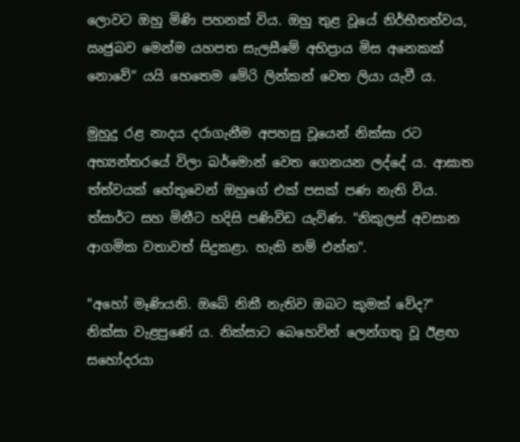ලොවට ඔහු මිණි පහනක් විය. ඔහු තුළ වූයේ නිර්භීතත්වය, ඍජුබව මෙන්ම යහපත සැලසීමේ අභිප්‍රාය මිස අනෙකක් නොවේ" යයි හෙතෙම මේරි ලින්කන් වෙත ලියා යැවී ය.

මුහුදු රළ නාදය දරාගැනීම අපහසු වූයෙන් නික්සා රට අභ්‍යන්තරයේ විලා බර්මොන් වෙත ගෙනයන ලද්දේ ය. ආඝාත ත්ත්වයක් හේතුවෙන් ඔහුගේ එක් පසක් පණ නැති විය. ත්සාර්ට සහ මිනීට හදිසි පණිවිඩ යැවිණ. "නිකුලස් අවසාන ආගමික වතාවත් සිදුකළා. හැකි නම් එන්න".

"අහෝ මෑණියනි. ඔබේ නිකී නැතිව ඔබට කුමක් වේද?" නික්සා වැළපුණේ ය. නික්සාට බෙහෙවින් ලෙන්ගතු වූ ඊළඟ සහෝදරයා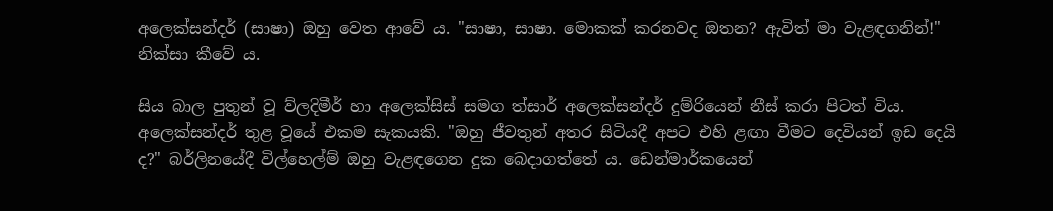අලෙක්සන්දර් (සාෂා) ඔහු වෙත ආවේ ය. "සාෂා, සාෂා. මොකක් කරනවද ඔතන? ඇවිත් මා වැළඳගනින්!" නික්සා කීවේ ය.

සිය බාල පුතුන් වූ ව්ලදිමීර් හා අලෙක්සිස් සමග ත්සාර් අලෙක්සන්දර් දුම්රියෙන් නීස් කරා පිටත් විය. අලෙක්සන්දර් තුළ වූයේ එකම සැකයකි. "ඔහු ජීවතුන් අතර සිටියදී අපට එහි ළඟා වීමට දෙවියන් ඉඩ දෙයි ද?" බර්ලිනයේදී විල්හෙල්ම් ඔහු වැළඳගෙන දුක බෙදාගත්තේ ය. ඩෙන්මාර්කයෙන්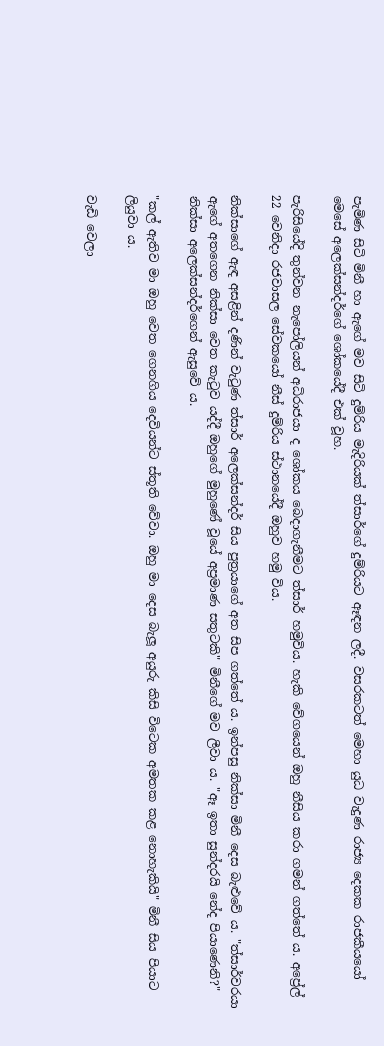පැමිණ සිටි මිනී හා ඇගේ මව සිටි දුම්රිය මැදිරියක් ත්සාර්ගේ දුම්රියට ඈඳන ලදී. වසරකටත් මෙහා යුධ වැදුණ රාජ්‍ය දෙකක රාජකීයයෝ මෙසේ අලෙක්සන්දර්ගේ ශෝකයේදී එක් වූහ.

පැරිසියේදි තුන්වන නැපෝලියන් අධිරාජයා ද ශෝකය බෙදාගැනීමට ත්සාර් හමුවිය. හැකි වේගයෙන් ඔහු නීසිය කරා ගමන් ගත්තේ ය. අප්‍රේල් 22 වෙනිදා රජවාසල සේවකයෝ නීස් දුම්රිය ස්ථානයේදී ඔහුව හමු විය.

නික්සාගේ ඇඳ අසළින් දණින් වැටුණ ත්සාර් අලෙක්සන්දර් සිය පුත්‍රයාගේ අත සිප ගත්තේ ය. ඉන්පසු නික්සා මිනී දෙස බැළුවේ ය. "ත්සාර්වරයා ඇගේ අතගෙන නික්සා වෙත කැටුව යද්දී ඔහුගේ මුහුණේ වූයේ අප්‍රමාණ සතුටකි" මිනීගේ මව ලීවා ය. "ඈ ඉතා සුන්දරයි නේද පියාණෙනි?" නික්සා අලෙක්සන්දර්ගෙන් ඇසුවේ ය.

"කල් ඇතිව මා ඔහු වෙත ගෙනගිය දෙවියන්ට ස්තූති වේවා. ඔහු මා දෙස බැලූ අයුරු කිසි විටෙක අමතක කළ නොහැකියි" මිනී සිය පියාට ලියුවා ය.

වැඩි වෙලා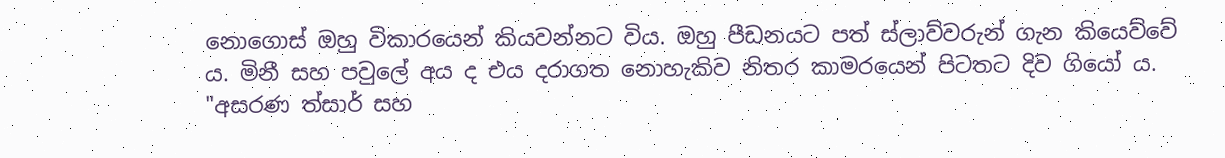නොගොස් ඔහු විකාරයෙන් කියවන්නට විය. ඔහු පීඩනයට පත් ස්ලාව්වරුන් ගැන කියෙව්වේ ය. මිනී සහ පවුලේ අය ද එය දරාගත නොහැකිව නිතර කාමරයෙන් පිටතට දිව ගියෝ ය. "අසරණ ත්සාර් සහ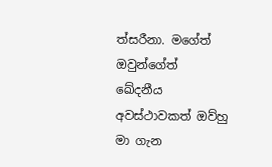ත්සරීනා. මගේත් ඔවුන්ගේත් ඛේදනීය අවස්ථාවකත් ඔව්හු මා ගැන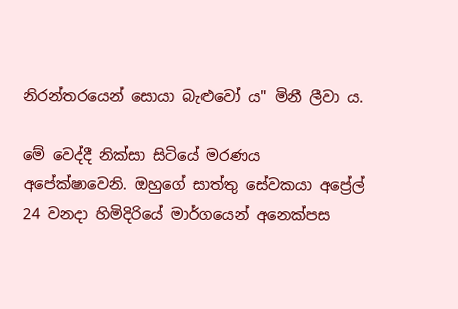නිරන්තරයෙන් සොයා බැළුවෝ ය" මිනී ලීවා ය.

මේ වෙද්දී නික්සා සිටියේ මරණය අපේක්ෂාවෙනි. ඔහුගේ සාත්තු සේවකයා අප්‍රේල් 24 වනදා හිමිදිරියේ මාර්ගයෙන් අනෙක්පස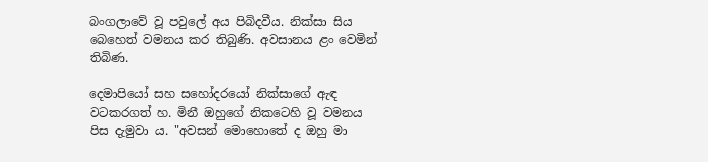බංගලාවේ වූ පවුලේ අය පිබිදවීය. නික්සා සිය බෙහෙත් වමනය කර තිබුණි. අවසානය ළං වෙමින් තිබිණ.

දෙමාපියෝ සහ සහෝදරයෝ නික්සාගේ ඇඳ වටකරගත් හ. මිනී ඔහුගේ නිකටෙහි වූ වමනය පිස දැමුවා ය. "අවසන් මොහොතේ ද ඔහු මා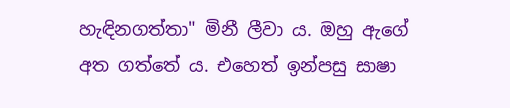හැඳිනගත්තා" මිනී ලීවා ය. ඔහු ඇගේ අත ගත්තේ ය. එහෙත් ඉන්පසු සාෂා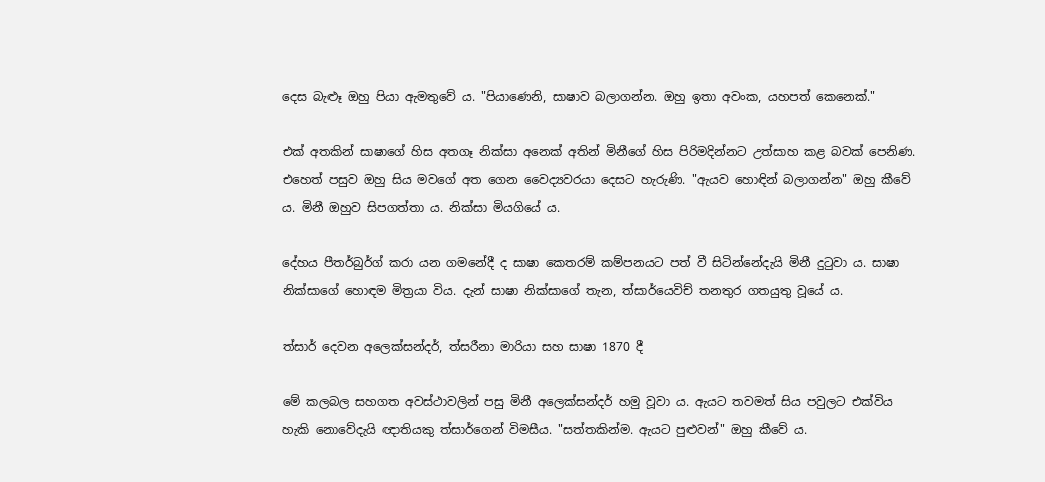දෙස බැළූ ඔහු පියා ඇමතුවේ ය. "පියාණෙනි, සාෂාව බලාගන්න. ඔහු ඉතා අවංක, යහපත් කෙනෙක්."

එක් අතකින් සාෂාගේ හිස අතගෑ නික්සා අනෙක් අතින් මිනීගේ හිස පිරිමදින්නට උත්සාහ කළ බවක් පෙනිණ. එහෙත් පසුව ඔහු සිය මවගේ අත ගෙන වෛද්‍යවරයා දෙසට හැරුණි. "ඇයව හොඳින් බලාගන්න" ඔහු කීවේ ය. මිනී ඔහුව සිපගත්තා ය. නික්සා මියගියේ ය.

දේහය පීතර්බුර්ග් කරා යන ගමනේදී ද සාෂා කෙතරම් කම්පනයට පත් වී සිටින්නේදැයි මිනී දුටුවා ය. සාෂා නික්සාගේ හොඳම මිත්‍රයා විය. දැන් සාෂා නික්සාගේ තැන, ත්සාර්යෙවිච් තනතුර ගතයුතු වූයේ ය.

ත්සාර් දෙවන අලෙක්සන්දර්, ත්සරීනා මාරියා සහ සාෂා 1870 දී

මේ කලබල සහගත අවස්ථාවලින් පසු මිනී අලෙක්සන්දර් හමු වූවා ය. ඇයට තවමත් සිය පවුලට එක්විය හැකි නොවේදැයි ඥාතියකු ත්සාර්ගෙන් විමසීය. "සත්තකින්ම. ඇයට පුළුවන්" ඔහු කීවේ ය.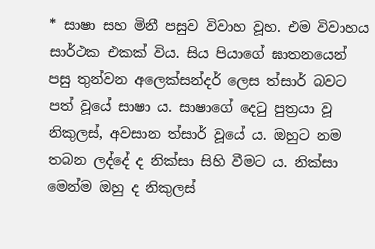* සාෂා සහ මිනී පසුව විවාහ වූහ. එම විවාහය සාර්ථක එකක් විය. සිය පියාගේ ඝාතනයෙන් පසු තුන්වන අලෙක්සන්දර් ලෙස ත්සාර් බවට පත් වූයේ සාෂා ය. සාෂාගේ දෙටු පුත්‍රයා වූ නිකුලස්, අවසාන ත්සාර් වූයේ ය. ඔහුට නම තබන ලද්දේ ද නික්සා සිහි වීමට ය. නික්සා මෙන්ම ඔහු ද නිකුලස්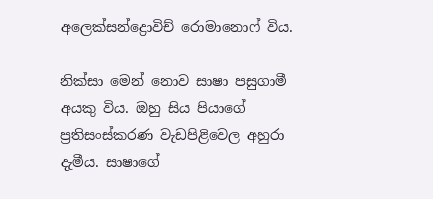අලෙක්සන්ද්‍රොවිච් රොමානොෆ් විය.

නික්සා මෙන් නොව සාෂා පසුගාමී අයකු විය. ඔහු සිය පියාගේ ප්‍රතිසංස්කරණ වැඩපිළිවෙල අහුරා දැමීය. සාෂාගේ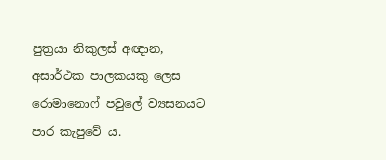පුත්‍රයා නිකුලස් අඥාන, අසාර්ථක පාලකයකු ලෙස රොමානොෆ් පවුලේ ව්‍යසනයට පාර කැපුවේ ය.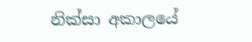නික්සා අකාලයේ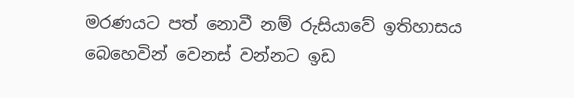මරණයට පත් නොවී නම් රුසියාවේ ඉතිහාසය බෙහෙවින් වෙනස් වන්නට ඉඩ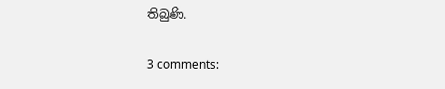තිබුණි.

3 comments: